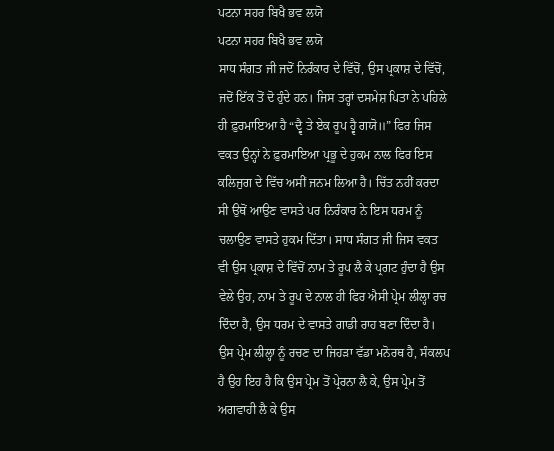ਪਟਨਾ ਸਹਰ ਬਿਖੈ ਭਵ ਲਯੋ
ਪਟਨਾ ਸਹਰ ਬਿਖੈ ਭਵ ਲਯੋ
ਸਾਧ ਸੰਗਤ ਜੀ ਜਦੋਂ ਨਿਰੰਕਾਰ ਦੇ ਵਿੱਚੋਂ, ਉਸ ਪ੍ਰਕਾਸ਼ ਦੇ ਵਿੱਚੋਂ, ਜਦੋਂ ਇੱਕ ਤੋਂ ਦੋ ਹੁੰਦੇ ਹਨ। ਜਿਸ ਤਰ੍ਹਾਂ ਦਸਮੇਸ਼ ਪਿਤਾ ਨੇ ਪਹਿਲੇ ਹੀ ਫ਼ੁਰਮਾਇਆ ਹੈ “ਦ੍ਵੈ ਤੇ ਏਕ ਰੂਪ ਹ੍ਵੈ ਗਯੋ॥” ਫਿਰ ਜਿਸ ਵਕਤ ਉਨ੍ਹਾਂ ਨੇ ਫ਼ੁਰਮਾਇਆ ਪ੍ਰਭੂ ਦੇ ਹੁਕਮ ਨਾਲ ਫਿਰ ਇਸ ਕਲਿਜੁਗ ਦੇ ਵਿੱਚ ਅਸੀਂ ਜਨਮ ਲਿਆ ਹੈ। ਚਿੱਤ ਨਹੀਂ ਕਰਦਾ ਸੀ ਉਥੋਂ ਆਉਣ ਵਾਸਤੇ ਪਰ ਨਿਰੰਕਾਰ ਨੇ ਇਸ ਧਰਮ ਨੂੰ ਚਲਾਉਣ ਵਾਸਤੇ ਹੁਕਮ ਦਿੱਤਾ। ਸਾਧ ਸੰਗਤ ਜੀ ਜਿਸ ਵਕਤ ਵੀ ਉਸ ਪ੍ਰਕਾਸ਼ ਦੇ ਵਿੱਚੋਂ ਨਾਮ ਤੇ ਰੂਪ ਲੈ ਕੇ ਪ੍ਰਗਟ ਹੁੰਦਾ ਹੈ ਉਸ ਵੇਲੇ ਉਹ, ਨਾਮ ਤੇ ਰੂਪ ਦੇ ਨਾਲ ਹੀ ਫਿਰ ਐਸੀ ਪ੍ਰੇਮ ਲੀਲ੍ਹਾ ਰਚ ਦਿੰਦਾ ਹੈ, ਉਸ ਧਰਮ ਦੇ ਵਾਸਤੇ ਗਾਡੀ ਰਾਹ ਬਣਾ ਦਿੰਦਾ ਹੈ। ਉਸ ਪ੍ਰੇਮ ਲੀਲ੍ਹਾ ਨੂੰ ਰਚਣ ਦਾ ਜਿਹੜਾ ਵੱਡਾ ਮਨੋਰਥ ਹੈ, ਸੰਕਲਪ ਹੈ ਉਹ ਇਹ ਹੈ ਕਿ ਉਸ ਪ੍ਰੇਮ ਤੋਂ ਪ੍ਰੇਰਨਾ ਲੈ ਕੇ, ਉਸ ਪ੍ਰੇਮ ਤੋਂ ਅਗਵਾਹੀ ਲੈ ਕੇ ਉਸ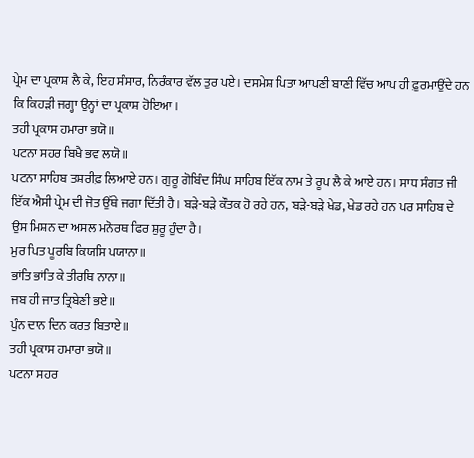ਪ੍ਰੇਮ ਦਾ ਪ੍ਰਕਾਸ਼ ਲੈ ਕੇ, ਇਹ ਸੰਸਾਰ, ਨਿਰੰਕਾਰ ਵੱਲ ਤੁਰ ਪਏ। ਦਸਮੇਸ਼ ਪਿਤਾ ਆਪਣੀ ਬਾਣੀ ਵਿੱਚ ਆਪ ਹੀ ਫ਼ੁਰਮਾਉਂਦੇ ਹਨ ਕਿ ਕਿਹੜੀ ਜਗ੍ਹਾ ਉਨ੍ਹਾਂ ਦਾ ਪ੍ਰਕਾਸ਼ ਹੋਇਆ।
ਤਹੀ ਪ੍ਰਕਾਸ ਹਮਾਰਾ ਭਯੋ॥
ਪਟਨਾ ਸਹਰ ਬਿਖੈ ਭਵ ਲਯੋ॥
ਪਟਨਾ ਸਾਹਿਬ ਤਸ਼ਰੀਫ਼ ਲਿਆਏ ਹਨ। ਗੁਰੂ ਗੋਬਿੰਦ ਸਿੰਘ ਸਾਹਿਬ ਇੱਕ ਨਾਮ ਤੇ ਰੂਪ ਲੈ ਕੇ ਆਏ ਹਨ। ਸਾਧ ਸੰਗਤ ਜੀ ਇੱਕ ਐਸੀ ਪ੍ਰੇਮ ਦੀ ਜੋਤ ਉੱਥੇ ਜਗਾ ਦਿੱਤੀ ਹੈ। ਬੜੇ-ਬੜੇ ਕੌਤਕ ਹੋ ਰਹੇ ਹਨ, ਬੜੇ-ਬੜੇ ਖੇਡ, ਖੇਡ ਰਹੇ ਹਨ ਪਰ ਸਾਹਿਬ ਦੇ ਉਸ ਮਿਸ਼ਨ ਦਾ ਅਸਲ ਮਨੋਰਥ ਫਿਰ ਸ਼ੁਰੂ ਹੁੰਦਾ ਹੈ।
ਮੁਰ ਪਿਤ ਪੂਰਬਿ ਕਿਯਸਿ ਪਯਾਨਾ॥
ਭਾਂਤਿ ਭਾਂਤਿ ਕੇ ਤੀਰਥਿ ਨਾਨਾ॥
ਜਬ ਹੀ ਜਾਤ ਤ੍ਰਿਬੇਣੀ ਭਏ॥
ਪੁੰਨ ਦਾਨ ਦਿਨ ਕਰਤ ਬਿਤਾਏ॥
ਤਹੀ ਪ੍ਰਕਾਸ ਹਮਾਰਾ ਭਯੋ॥
ਪਟਨਾ ਸਹਰ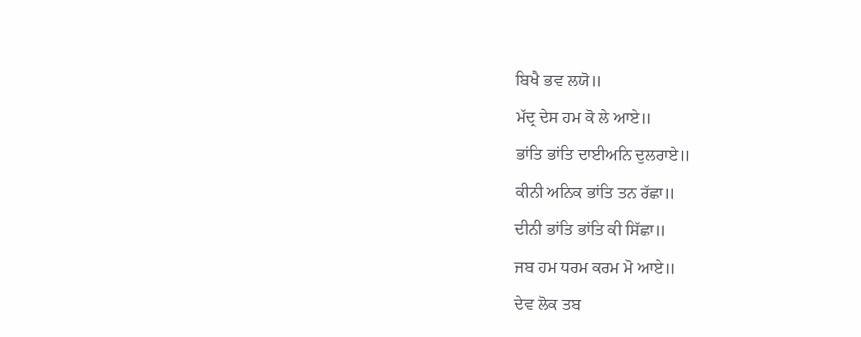ਬਿਖੈ ਭਵ ਲਯੋ॥
ਮੱਦ੍ਰ ਦੇਸ ਹਮ ਕੋ ਲੇ ਆਏ॥
ਭਾਂਤਿ ਭਾਂਤਿ ਦਾਈਅਨਿ ਦੁਲਰਾਏ॥
ਕੀਨੀ ਅਨਿਕ ਭਾਂਤਿ ਤਨ ਰੱਛਾ॥
ਦੀਨੀ ਭਾਂਤਿ ਭਾਂਤਿ ਕੀ ਸਿੱਛਾ॥
ਜਬ ਹਮ ਧਰਮ ਕਰਮ ਮੋ ਆਏ॥
ਦੇਵ ਲੋਕ ਤਬ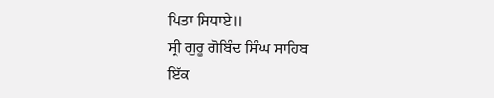ਪਿਤਾ ਸਿਧਾਏ॥
ਸ੍ਰੀ ਗੁਰੂ ਗੋਬਿੰਦ ਸਿੰਘ ਸਾਹਿਬ
ਇੱਕ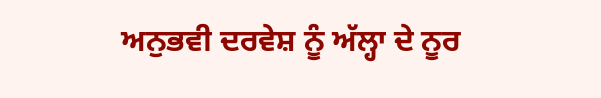ਅਨੁਭਵੀ ਦਰਵੇਸ਼ ਨੂੰ ਅੱਲ੍ਹਾ ਦੇ ਨੂਰ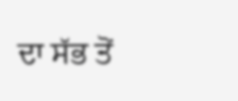ਦਾ ਸੱਭ ਤੋਂ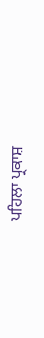ਪਹਿਲਾ ਪ੍ਰਕਾਸ਼